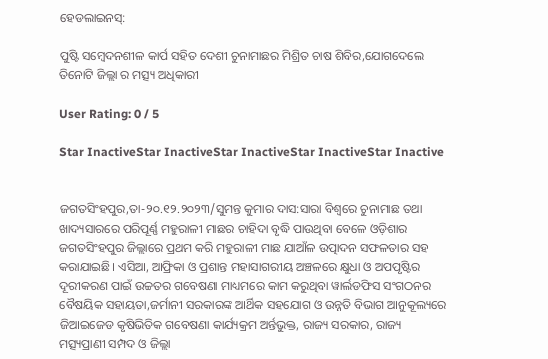ହେଡଲାଇନସ୍:

ପୁଷ୍ଟି ସମ୍ବେଦନଶୀଳ କାର୍ପ ସହିତ ଦେଶୀ ଚୁନାମାଛର ମିଶ୍ରିତ ଚାଷ ଶିବିର,ଯୋଗଦେଲେ ତିନୋଟି ଜିଲ୍ଲା ର ମତ୍ସ୍ୟ ଅଧିକାରୀ

User Rating: 0 / 5

Star InactiveStar InactiveStar InactiveStar InactiveStar Inactive


ଜଗତସିଂହପୁର,ତା-୨୦.୧୨.୨୦୨୩/ସୁମନ୍ତ କୁମାର ଦାସ:ସାରା ବିଶ୍ୱରେ ଚୁନାମାଛ ତଥା ଖାଦ୍ୟସାରରେ ପରିପୂର୍ଣ୍ଣ ମହୁରାଳୀ ମାଛର ଚାହିଦା ବୃଦ୍ଧି ପାଉଥିବା ବେଳେ ଓଡ଼ିଶାର ଜଗତସିଂହପୁର ଜିଲ୍ଲାରେ ପ୍ରଥମ କରି ମହୁରାଳୀ ମାଛ ଯାଆଁଳ ଉତ୍ପାଦନ ସଫଳତାର ସହ କରାଯାଇଛି। ଏସିଆ, ଆଫ୍ରିକା ଓ ପ୍ରଶାନ୍ତ ମହାସାଗରୀୟ ଅଞ୍ଚଳରେ କ୍ଷୁଧା ଓ ଅପପୃଷ୍ଟିର ଦୂରୀକରଣ ପାଇଁ ଉଚ୍ଚତର ଗବେଷଣା ମାଧ୍ୟମରେ କାମ କରୁଥିବା ୱାର୍ଲଡଫିସ ସଂଗଠନର ବୈଷୟିକ ସହାୟତା,ଜର୍ମାନୀ ସରକାରଙ୍କ ଆର୍ଥିକ ସହଯୋଗ ଓ ଉନ୍ନତି ବିଭାଗ ଆନୁକୂଲ୍ୟରେ ଜିଆଇଜେଡ କୃଷିଭିତିକ ଗବେଷଣା କାର୍ଯ୍ୟକ୍ରମ ଅର୍ନ୍ତଭୁକ୍ତ, ରାଜ୍ୟ ସରକାର, ରାଜ୍ୟ ମତ୍ସ୍ୟପ୍ରାଣୀ ସମ୍ପଦ ଓ ଜିଲ୍ଲା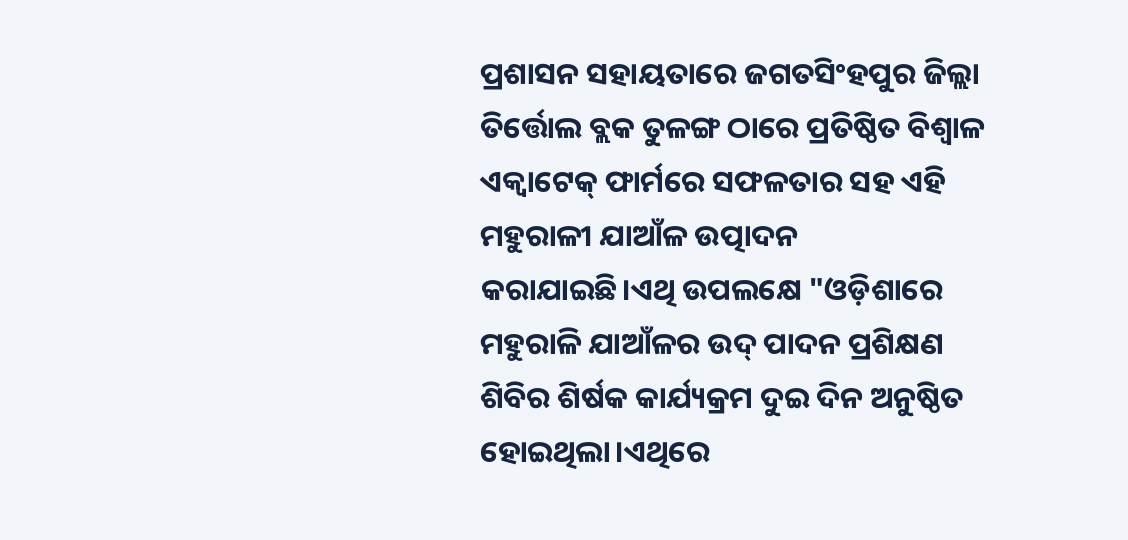ପ୍ରଶାସନ ସହାୟତାରେ ଜଗତସିଂହପୁର ଜିଲ୍ଲା ତିର୍ତ୍ତୋଲ ବ୍ଲକ ତୁଳଙ୍ଗ ଠାରେ ପ୍ରତିଷ୍ଠିତ ବିଶ୍ୱାଳ ଏକ୍ୱାଟେକ୍ ଫାର୍ମରେ ସଫଳତାର ସହ ଏହି ମହୁରାଳୀ ଯାଆଁଳ ଉତ୍ପାଦନ କରାଯାଇଛି।ଏଥି ଉପଲକ୍ଷେ "ଓଡ଼ିଶାରେ ମହୁରାଳି ଯାଆଁଳର ଉଦ୍ ପାଦନ ପ୍ରଶିକ୍ଷଣ ଶିବିର ଶିର୍ଷକ କାର୍ଯ୍ୟକ୍ରମ ଦୁଇ ଦିନ ଅନୁଷ୍ଠିତ ହୋଇଥିଲା।ଏଥିରେ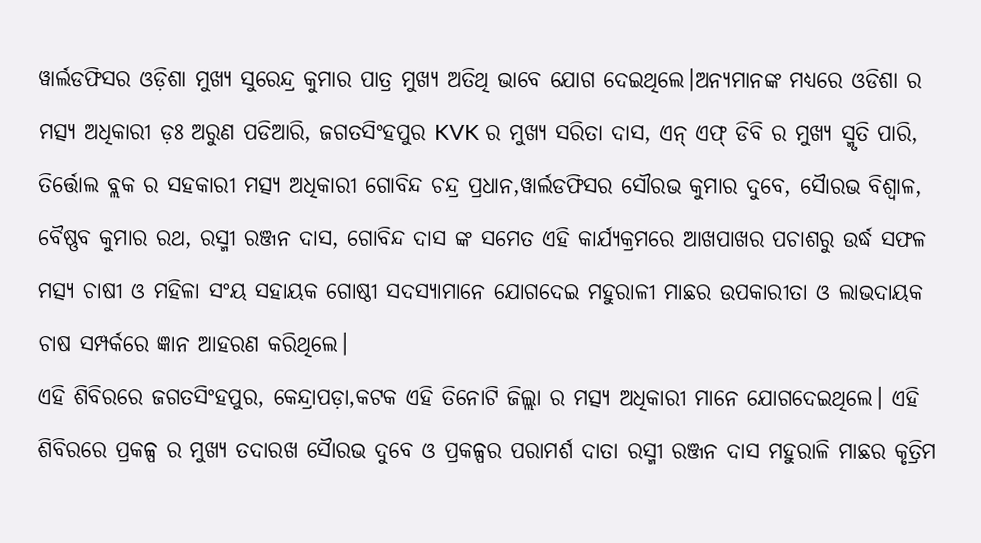ୱାର୍ଲଡଫିସର ଓଡ଼ିଶା ମୁଖ୍ୟ ସୁରେନ୍ଦ୍ର କୁମାର ପାତ୍ର ମୁଖ୍ୟ ଅତିଥି ଭାବେ ଯୋଗ ଦେଇଥିଲେ।ଅନ୍ୟମାନଙ୍କ ମଧ୍ୟରେ ଓଡିଶା ର ମତ୍ସ୍ୟ ଅଧିକାରୀ ଡ଼ଃ ଅରୁଣ ପଡିଆରି, ଜଗତସିଂହପୁର KVK ର ମୁଖ୍ୟ ସରିତା ଦାସ, ଏନ୍ ଏଫ୍ ଡିବି ର ମୁଖ୍ୟ ସ୍ମୃତି ପାରି, ତିର୍ତ୍ତୋଲ ବ୍ଲକ ର ସହକାରୀ ମତ୍ସ୍ୟ ଅଧିକାରୀ ଗୋବିନ୍ଦ ଚନ୍ଦ୍ର ପ୍ରଧାନ,ୱାର୍ଲଡଫିସର ସୌରଭ କୁମାର ଦୁବେ, ସୈାରଭ ବିଶ୍ଵାଳ, ବୈଷ୍ଣବ କୁମାର ରଥ, ରସ୍ମୀ ରଞ୍ଜନ ଦାସ, ଗୋବିନ୍ଦ ଦାସ ଙ୍କ ସମେତ ଏହି କାର୍ଯ୍ୟକ୍ରମରେ ଆଖପାଖର ପଚାଶରୁ ଉର୍ଦ୍ଧ ସଫଳ ମତ୍ସ୍ୟ ଚାଷୀ ଓ ମହିଳା ସଂୟ ସହାୟକ ଗୋଷ୍ଠୀ ସଦସ୍ୟାମାନେ ଯୋଗଦେଇ ମହୁରାଳୀ ମାଛର ଉପକାରୀତା ଓ ଲାଭଦାୟକ ଚାଷ ସମ୍ପର୍କରେ ଜ୍ଞାନ ଆହରଣ କରିଥିଲେ।
ଏହି ଶିବିରରେ ଜଗତସିଂହପୁର, କେନ୍ଦ୍ରାପଡ଼ା,କଟକ ଏହି ତିନୋଟି ଜିଲ୍ଲା ର ମତ୍ସ୍ୟ ଅଧିକାରୀ ମାନେ ଯୋଗଦେଇଥିଲେ। ଏହି ଶିବିରରେ ପ୍ରକଳ୍ପ ର ମୁଖ୍ୟ ତଦାରଖ ସୈାରଭ ଦୁବେ ଓ ପ୍ରକଳ୍ପର ପରାମର୍ଶ ଦାତା ରସ୍ମୀ ରଞ୍ଜନ ଦାସ ମହୁରାଳି ମାଛର କୃତ୍ରିମ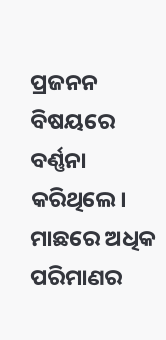ପ୍ରଜନନ ବିଷୟରେ ବର୍ଣ୍ଣନା କରିଥିଲେ। ମାଛରେ ଅଧିକ ପରିମାଣର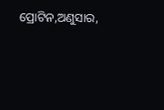ପ୍ରୋଟିନ,ଅଣୁସାର,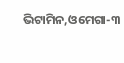ଭିଟାମିନ,ଓମେଗା-୩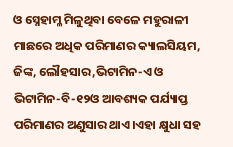ଓ ସ୍ନେହାମ୍ଳ ମିଳୁଥିବା ବେଳେ ମହୁରାଳୀ ମାଛରେ ଅଧିକ ପରିମାଣର କ୍ୟାଲସିୟମ, ଜିଙ୍କ, ଲୌହସାର,ଭିଟାମିନ-ଏ ଓ ଭିଟାମିନ-ବି-୧୨ଓ ଆବଶ୍ୟକ ପର୍ଯ୍ୟାପ୍ତ ପରିମାଣର ଅଣୁସାର ଥାଏ।ଏହା କ୍ଷୁଧା ସହ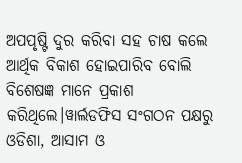ଅପପୃଷ୍ଟି ଦୁର କରିବା ସହ ଚାଷ କଲେ ଆର୍ଥିକ ବିକାଶ ହୋଇପାରିବ ବୋଲି ବିଶେଷଜ୍ଞ ମାନେ ପ୍ରକାଶ କରିଥିଲେ।ୱାର୍ଲଡଫିସ ସଂଗଠନ ପକ୍ଷରୁ ଓଡିଶା, ଆସାମ ଓ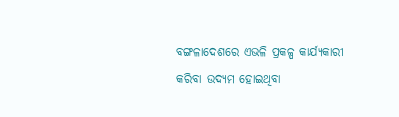ବଙ୍ଗଳାଦେଶରେ ଏଭଳି ପ୍ରକଳ୍ପ କାର୍ଯ୍ୟକାରୀ କରିବା ଉଦ୍ୟମ ହୋଇଥିବା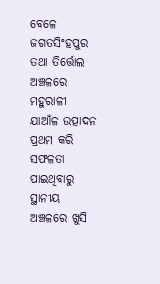ବେଳେ ଜଗତସିଂହପୁର ତଥା ତିର୍ତ୍ତୋଲ ଅଞ୍ଚଳରେ ମହୁରାଳୀ ଯାଆଁଳ ଉତ୍ପାଦନ ପ୍ରଥମ କରି ସଫଳତା ପାଇଥିବାରୁ ସ୍ଥାନୀୟ ଅଞ୍ଚଳରେ ଖୁସି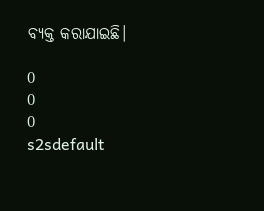ବ୍ୟକ୍ତ କରାଯାଇଛି।

0
0
0
s2sdefault